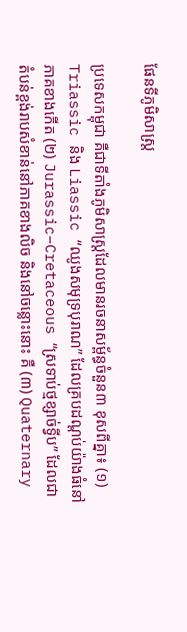ផែនទីភូមិសាស្រ្ត

ប្រទេសកម្ពុជា គឺជាទីតាំងភូមិសាស្ត្រដែលមានរចនាសម្ព័ន្ធចំនួន៣ ខុសពីគ្នា៖ (១) Triassic និង Liassic “ឈូងសមុទ្របុរាណ” ដែលគ្របដណ្តប់យ៉ាងធំនៅភាគខាងកើត (២) Jurassic–Cretaceous “ស្រទាប់ថ្មខ្សាច់ទ្វីប” ដែលជាតំបន់ខ្ពង់រាបសំខាន់នៅភាគខាងលិច និងនៅចន្លោះនោះ គឺ (៣) Quaternary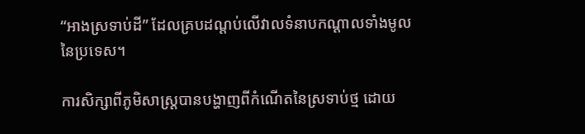“អាងស្រទាប់ដី” ដែលគ្របដណ្តប់លើវាលទំនាបកណ្តាលទាំងមូលនៃប្រទេស។

ការសិក្សាពីភូមិសាស្ត្របានបង្ហាញពីកំណើតនៃស្រទាប់ថ្ម ដោយ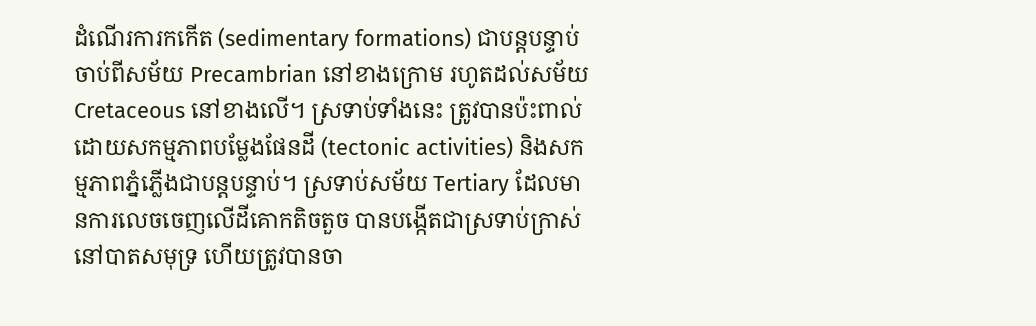ដំណើរការកកើត (sedimentary formations) ជាបន្តបន្ទាប់ ចាប់ពីសម័យ Precambrian នៅខាងក្រោម រហូតដល់សម័យ Cretaceous នៅខាងលើ។ ស្រទាប់ទាំងនេះ ត្រូវបានប៉ះពាល់ដោយសកម្មភាពបម្លែងផែនដី (tectonic activities) និងសកម្មភាពភ្នំភ្លើងជាបន្តបន្ទាប់។ ស្រទាប់សម័យ Tertiary ដែលមានការលេចចេញលើដីគោកតិចតួច បានបង្កើតជាស្រទាប់ក្រាស់នៅបាតសមុទ្រ ហើយត្រូវបានចា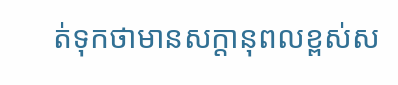ត់ទុកថាមានសក្តានុពលខ្ពស់ស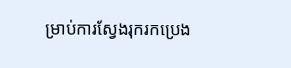ម្រាប់ការស្វែងរុករកប្រេង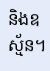និងឧស្ម័ន។